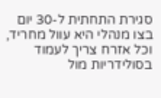סגירת התחתית ל-30 יום בצו מנהלי היא עוול מחריד, וכל אזרח צריך לעמוד בסולידריות מול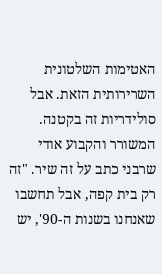האטימות השלטונית השרירותית הזאת. אבל סולידריות זה בקטנה. המשורר והקבוע אודי שרבני כתב על זה שיר. "זה רק בית קפה, אבל תחשבו שאנחנו בשנות ה-90', יש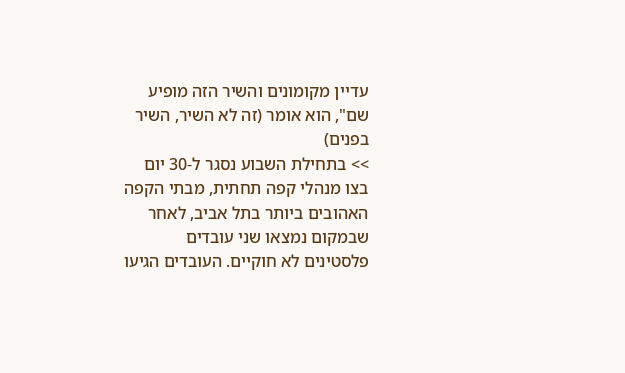עדיין מקומונים והשיר הזה מופיע שם", הוא אומר (זה לא השיר, השיר בפנים)
>> בתחילת השבוע נסגר ל-30 יום בצו מנהלי קפה תחתית, מבתי הקפה האהובים ביותר בתל אביב, לאחר שבמקום נמצאו שני עובדים פלסטינים לא חוקיים. העובדים הגיעו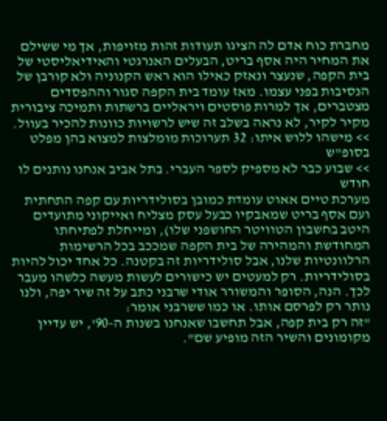מחברת כוח אדם לה הציגו תעודות זהות מזויפות, אך מי ששילם את המחיר היה אסף בריט, הבעלים האנרגטי והאידיאליסטי של בית הקפה, שנעצר ונאזק כאילו הוא ראש הקנוניה ולא קורבן של הנסיבות בפני עצמו. מאז עומד בית הקפה סגור וההפסדים מצטברים, אך למרות פוסטים ויראליים ברשתות ותמיכה ציבורית מקיר לקיר, לא נראה בשלב זה שיש לרשויות כוונות להכיר בעוול.
>> מישהו ללוש איתו: 32 תערוכות מומלצות למצוא בהן מפלט בסופ"ש
>> שבוע כבר לא מספיק לספר העברי. בתל אביב אנחנו נותנים לו חודש
מערכת טיים אאוט עומדת כמובן בסולידריות עם קפה התחתית ועם אסף בריט שמאבקיו כבעל עסק מצליח ואייקוני מתועדים היטב בחשבון הטוויטר החושפני שלו), ומייחלת לפתיחתו המחודשת והמהירה של בית הקפה שמככב בכל הרשימות הרלוונטיות שלנו, אבל סולידריות זה בקטנה. כל אחד יכול להיות בסולידריות. רק למעטים יש כישורים לעשות מעשה כלשהו מעבר לכך. הנה, הסופר והמשורר אודי שרבני כתב על זה שיר יפה, ולנו נותר רק לפרסם אותו. או כמו ששרבני אומר:
"זה רק בית קפה, אבל תחשבו שאנחנו בשנות ה-90', יש עדיין מקומונים והשיר הזה מופיע שם".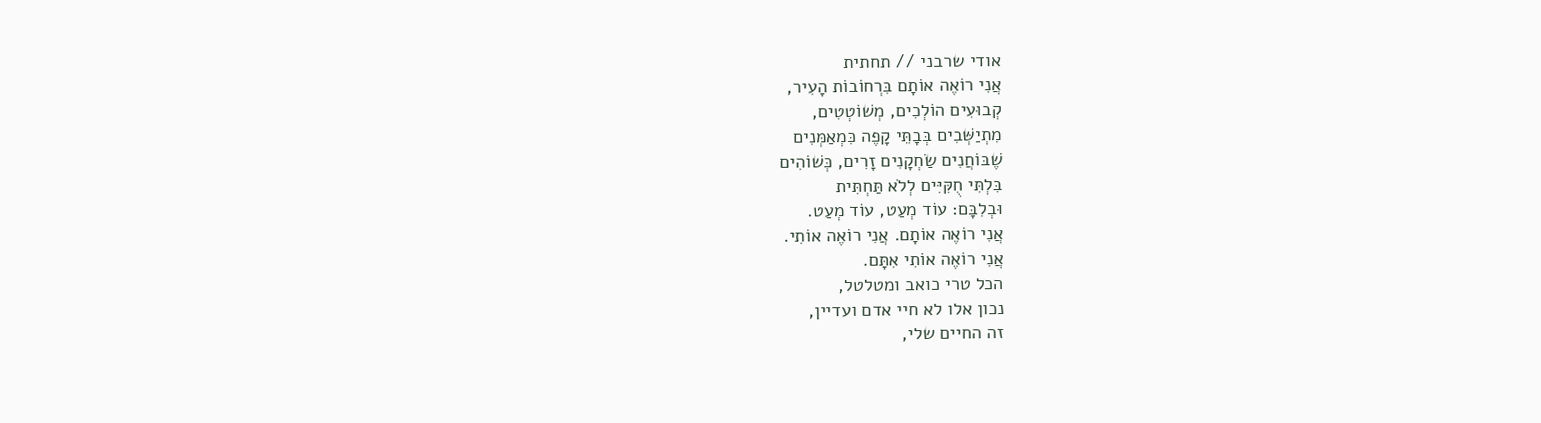אודי שרבני // תחתית
אֲנִי רוֹאֶה אוֹתָם בִּרְחוֹבוֹת הָעִיר,
קְבוּעִים הוֹלְכִים, מְשׁוֹטְטִים,
מִתְיַשְּׁבִים בְּבָתֵּי קָפֶה כִּמְאַמְּנִים
שֶׁבּוֹחֲנִים שַׂחְקָנִים זָרִים, כְּשׁוֹהִים
בִּלְתִּי חֻקִּיִּים לְלֹא תַּחְתִּית
וּבְלִבָּם: עוֹד מְעַט, עוֹד מְעַט.
אֲנִי רוֹאֶה אוֹתָם. אֲנִי רוֹאֶה אוֹתִי.
אֲנִי רוֹאֶה אוֹתִי אִתָּם.
הכל טרי כואב ומטלטל,
נכון אלו לא חיי אדם ועדיין,
זה החיים שלי,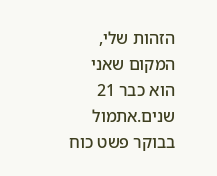הזהות שלי, המקום שאני הוא כבר 21 שנים.אתמול בבוקר פשט כוח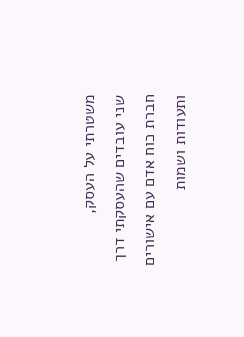משטרתי על העסק,
שני עובדים שהעסקתי דרך חברת כוח אדם עם אישורים ותעודות ושמות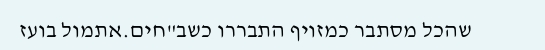שהכל מסתבר כמזויף התבררו כשב"חים.אתמול בועז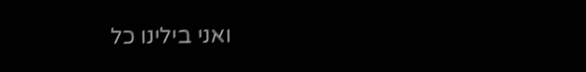ואני בילינו כל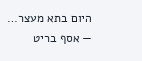היום בתא מעצר…
— אסף בריט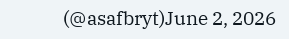(@asafbryt)June 2, 2026